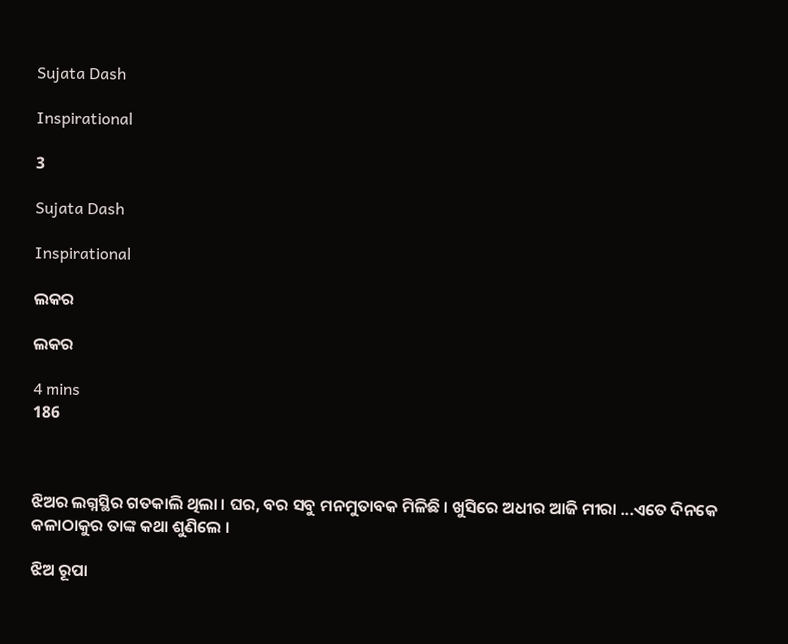Sujata Dash

Inspirational

3

Sujata Dash

Inspirational

ଲକର

ଲକର

4 mins
186



ଝିଅର ଲଗ୍ନସ୍ଥିର ଗତକାଲି ଥିଲା । ଘର, ବର ସବୁ ମନମୁତାବକ ମିଳିଛି । ଖୁସିରେ ଅଧୀର ଆଜି ମୀରା ...ଏତେ ଦିନକେ କଳାଠାକୁର ତାଙ୍କ କଥା ଶୁଣିଲେ ।

ଝିଅ ରୂପା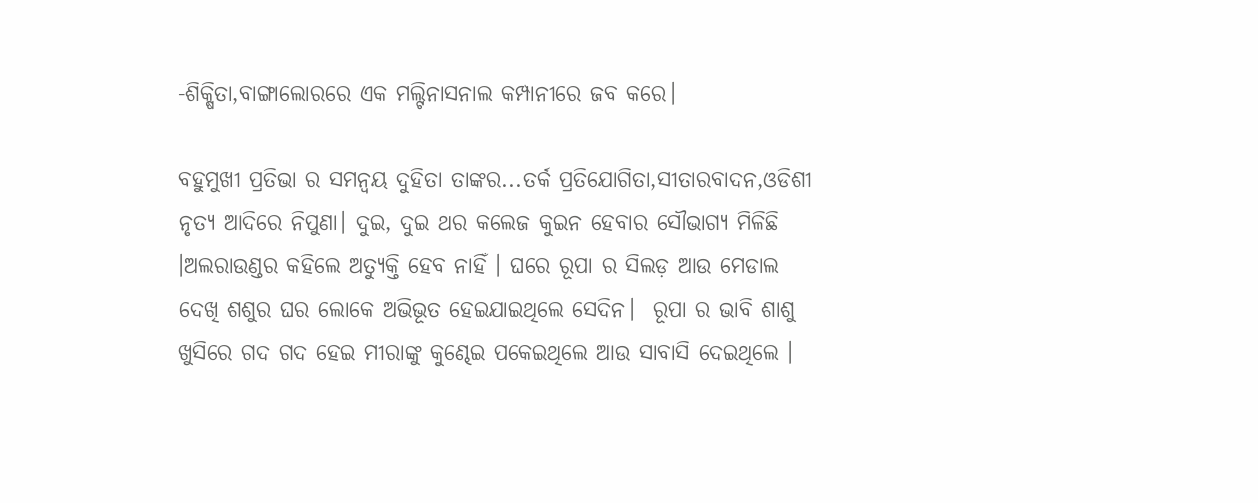-ଶିକ୍ଷିତା,ବାଙ୍ଗାଲୋରରେ ଏକ ମଲ୍ଟିନାସନାଲ କମ୍ପାନୀରେ ଜବ କରେ।

ବହୁମୁଖୀ ପ୍ରତିଭା ର ସମନ୍ୱୟ ଦୁହିତା ତାଙ୍କର...ତର୍କ ପ୍ରତିଯୋଗିତା,ସୀତାରବାଦନ,ଓଡିଶୀ ନୃତ୍ୟ ଆଦିରେ ନିପୁଣା। ଦୁଇ, ଦୁଇ ଥର କଲେଜ କୁଇନ ହେବାର ସୌଭାଗ୍ୟ ମିଳିଛି ।ଅଲରାଉଣ୍ଡର କହିଲେ ଅତ୍ୟୁକ୍ତି ହେବ ନାହିଁ । ଘରେ ରୂପା ର ସିଲଡ଼ ଆଉ ମେଡାଲ ଦେଖି ଶଶୁର ଘର ଲୋକେ ଅଭିଭୂତ ହେଇଯାଇଥିଲେ ସେଦିନ।  ରୂପା ର ଭାବି ଶାଶୁ ଖୁସିରେ ଗଦ ଗଦ ହେଇ ମୀରାଙ୍କୁ କୁଣ୍ଢେଇ ପକେଇଥିଲେ ଆଉ ସାବାସି ଦେଇଥିଲେ ।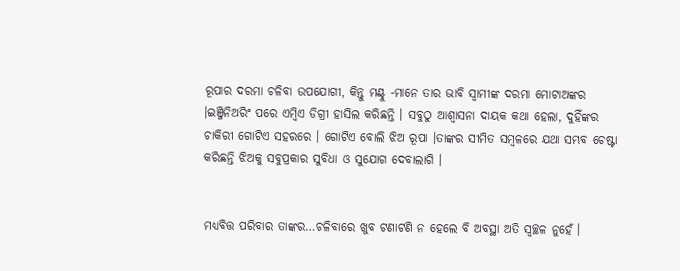ରୂପାର ଦରମା ଚଳିବା ଉପଯୋଗୀ, କିନ୍ତୁ ମଣ୍ଟୁ -ମାନେ ତାର ଭାବି ସ୍ୱାମୀଙ୍କ ଦରମା ମୋଟାଅଙ୍କର ।ଇଞ୍ଜିନିଅରିଂ ପରେ ଏମ୍ବିଏ ଡିଗ୍ରୀ ହାସିଲ କରିଛନ୍ତି । ସବୁଠୁ ଆଶ୍ୱାସନା ଦାୟକ କଥା ହେଲା, ଦୁହିଁଙ୍କର ଚାକିରୀ ଗୋଟିଏ ସହରରେ । ଗୋଟିଏ ବୋଲି ଝିଅ ରୂପା ।ତାଙ୍କର ସୀମିତ ସମ୍ବଳରେ ଯଥା ସମ୍ଭବ ଚେଷ୍ଟା କରିଛନ୍ତି ଝିଅକୁ ସବୁପ୍ରକାର ସୁବିଧା ଓ ସୁଯୋଗ ଦେବାଲାଗି ।


ମଧ୍ୟବିତ୍ତ ପରିବାର ତାଙ୍କର…ଚଳିବାରେ ଖୁବ ଟଣାଟଣି ନ ହେଲେ ବି ଅବସ୍ଥା ଅତି ସ୍ୱଚ୍ଛଳ ନୁହେଁ ।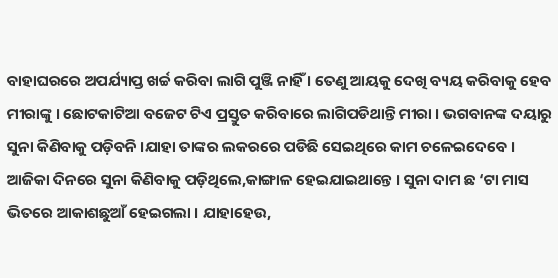ବାହାଘରରେ ଅପର୍ଯ୍ୟାପ୍ତ ଖର୍ଚ୍ଚ କରିବା ଲାଗି ପୁଞ୍ଜି ନାହିଁ । ତେଣୁ ଆୟକୁ ଦେଖି ବ୍ୟୟ କରିବାକୁ ହେବ ମୀରାଙ୍କୁ । ଛୋଟକାଟିଆ ବଜେଟ ଟିଏ ପ୍ରସ୍ତୁତ କରିବାରେ ଲାଗିପଡିଥାନ୍ତି ମୀରା । ଭଗବାନଙ୍କ ଦୟାରୁ ସୁନା କିଣିବାକୁ ପଡ଼ିବନି ।ଯାହା ତାଙ୍କର ଲକରରେ ପଡିଛି ସେଇଥିରେ କାମ ଚଳେଇଦେବେ । ଆଜିକା ଦିନରେ ସୁନା କିଣିବାକୁ ପଡ଼ିଥିଲେ,କାଙ୍ଗାଳ ହେଇଯାଇଥାନ୍ତେ । ସୁନା ଦାମ ଛ ‘ଟା ମାସ ଭିତରେ ଆକାଶଛୁଆଁ ହେଇଗଲା । ଯାହାହେଉ,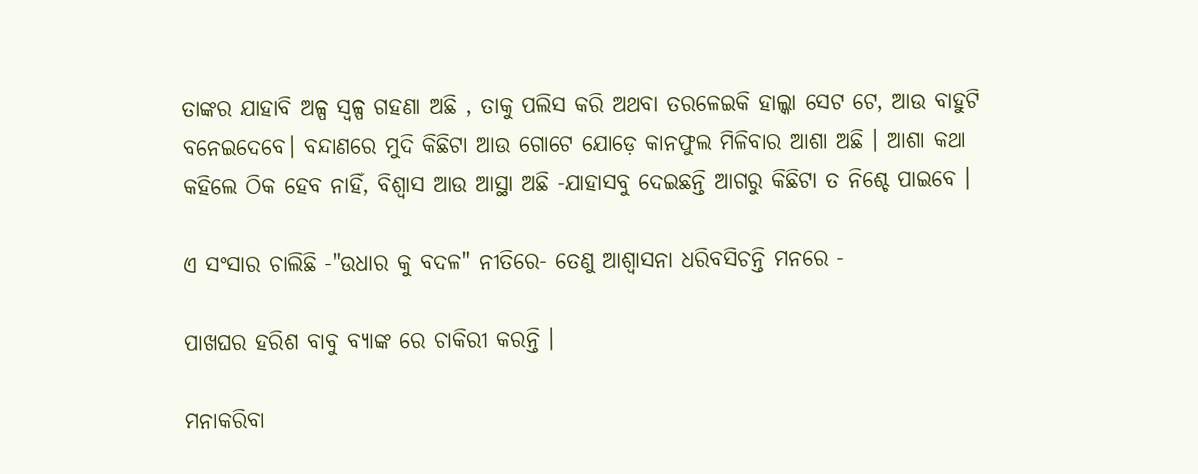ତାଙ୍କର ଯାହାବି ଅଳ୍ପ ସ୍ୱଳ୍ପ ଗହଣା ଅଛି , ତାକୁ ପଲିସ କରି ଅଥବା ତରଳେଇକି ହାଲ୍କା ସେଟ ଟେ, ଆଉ ବାହୁଟି ବନେଇଦେବେ। ବନ୍ଦାଣରେ ମୁଦି କିଛିଟା ଆଉ ଗୋଟେ ଯୋଡ଼େ କାନଫୁଲ ମିଳିବାର ଆଶା ଅଛି । ଆଶା କଥା କହିଲେ ଠିକ ହେବ ନାହିଁ, ବିଶ୍ୱାସ ଆଉ ଆସ୍ଥା ଅଛି -ଯାହାସବୁ ଦେଇଛନ୍ତି ଆଗରୁ କିଛିଟା ତ ନିଶ୍ଚେ ପାଇବେ ।

ଏ ସଂସାର ଚାଲିଛି -"ଉଧାର କୁ ବଦଳ" ନୀତିରେ- ତେଣୁ ଆଶ୍ୱାସନା ଧରିବସିଚନ୍ତି ମନରେ -

ପାଖଘର ହରିଶ ବାବୁ ବ୍ୟାଙ୍କ ରେ ଚାକିରୀ କରନ୍ତି ।

ମନାକରିବା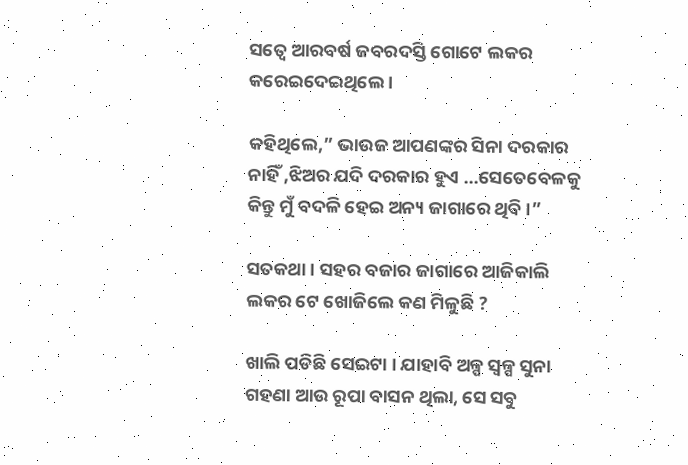ସତ୍ବେ ଆରବର୍ଷ ଜବରଦସ୍ତି ଗୋଟେ ଲକର କରେଇଦେଇଥିଲେ ।

କହିଥିଲେ,” ଭାଉଜ ଆପଣଙ୍କର ସିନା ଦରକାର ନାହିଁ ,ଝିଅର ଯଦି ଦରକାର ହୁଏ ...ସେତେବେଳକୁ କିନ୍ତୁ ମୁଁ ବଦଳି ହେଇ ଅନ୍ୟ ଜାଗାରେ ଥିବି ।”

ସତକଥା । ସହର ବଜାର ଜାଗାରେ ଆଜିକାଲି ଲକର ଟେ ଖୋଜିଲେ କଣ ମିଳୁଛି ?

ଖାଲି ପଡିଛି ସେଇଟା । ଯାହାବି ଅଳ୍ପ ସ୍ୱଳ୍ପ ସୁନା ଗହଣା ଆଉ ରୂପା ବାସନ ଥିଲା, ସେ ସବୁ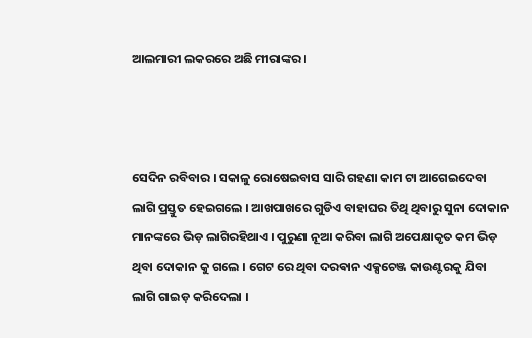ଆଲମାରୀ ଲକରରେ ଅଛି ମୀରାଙ୍କର ।



ସେଦିନ ରବିବାର । ସକାଳୁ ରୋଷେଇବାସ ସାରି ଗହଣା କାମ ଟା ଆଗେଇଦେବା ଲାଗି ପ୍ରସ୍ତୁତ ହେଇଗଲେ । ଆଖପାଖରେ ଗୁଡିଏ ବାହାଘର ତିଥି ଥିବାରୁ ସୁନା ଦୋକାନ ମାନଙ୍କରେ ଭିଡ଼ ଲାଗିରହିଥାଏ । ପୁରୁଣା ନୂଆ କରିବା ଲାଗି ଅପେକ୍ଷାକୃତ କମ ଭିଡ଼ ଥିବା ଦୋକାନ କୁ ଗଲେ । ଗେଟ ରେ ଥିବା ଦରଵାନ ଏକ୍ସଚେଞ୍ଜ କାଉଣ୍ଟରକୁ ଯିବା ଲାଗି ଗାଇଡ଼ କରିଦେଲା ।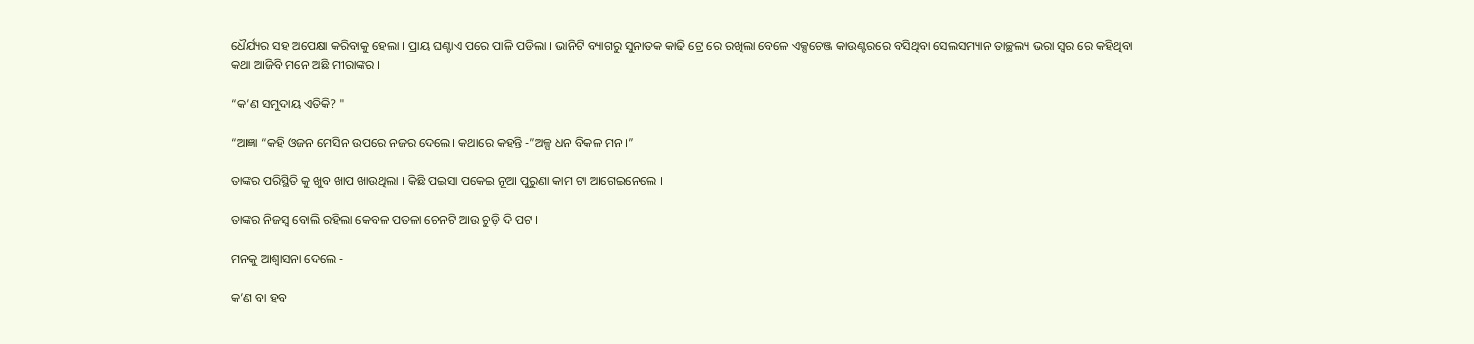ଧୈର୍ଯ୍ୟର ସହ ଅପେକ୍ଷା କରିବାକୁ ହେଲା । ପ୍ରାୟ ଘଣ୍ଟାଏ ପରେ ପାଳି ପଡିଲା । ଭାନିଟି ବ୍ୟାଗରୁ ସୁନାତକ କାଢି ଟ୍ରେ ରେ ରଖିଲା ବେଳେ ଏକ୍ସଚେଞ୍ଜ କାଉଣ୍ଟରରେ ବସିଥିବା ସେଲସମ୍ୟାନ ତାଚ୍ଛଲ୍ୟ ଭରା ସ୍ୱର ରେ କହିଥିବା କଥା ଆଜିବି ମନେ ଅଛି ମୀରାଙ୍କର ।

“କ’ଣ ସମୁଦାୟ ଏତିକି? "

“ଆଜ୍ଞା “କହି ଓଜନ ମେସିନ ଉପରେ ନଜର ଦେଲେ। କଥାରେ କହନ୍ତି -”ଅଳ୍ପ ଧନ ବିକଳ ମନ ।”

ତାଙ୍କର ପରିସ୍ଥିତି କୁ ଖୁବ ଖାପ ଖାଉଥିଲା । କିଛି ପଇସା ପକେଇ ନୂଆ ପୁରୁଣା କାମ ଟା ଆଗେଇନେଲେ ।

ତାଙ୍କର ନିଜସ୍ୱ ବୋଲି ରହିଲା କେବଳ ପତଳା ଚେନଟି ଆଉ ଚୁଡ଼ି ଦି ପଟ ।

ମନକୁ ଆଶ୍ୱାସନା ଦେଲେ -

କ’ଣ ବା ହବ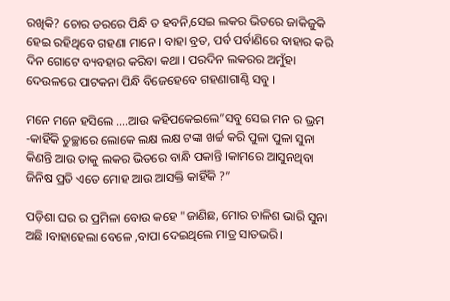ରଖିକି? ଚୋର ଡରରେ ପିନ୍ଧି ତ ହବନି,ସେଇ ଲକର ଭିତରେ ଜାକିଜୁକି ହେଇ ରହିଥିବେ ଗହଣା ମାନେ । ବାହା ବ୍ରତ, ପର୍ବ ପର୍ବାଣିରେ ବାହାର କରି ଦିନ ଗୋଟେ ବ୍ୟବହାର କରିବା କଥା । ପରଦିନ ଲକରର ଅମୁଁହା ଦେଉଳରେ ପାଟକନା ପିନ୍ଧି ବିଜେହେବେ ଗହଣାଗାଣ୍ଠି ସବୁ ।

ମନେ ମନେ ହସିଲେ ....ଆଉ କହିପକେଇଲେ”ସବୁ ସେଇ ମନ ର ଭ୍ରମ -କାହିଁକି ତୁଚ୍ଛାରେ ଲୋକେ ଲକ୍ଷ ଲକ୍ଷ ଟଙ୍କା ଖର୍ଚ୍ଚ କରି ପୁଳା ପୁଳା ସୁନା କିଣନ୍ତି ଆଉ ତାକୁ ଲକର ଭିତରେ ବାନ୍ଧି ପକାନ୍ତି ।କାମରେ ଆସୁନଥିବା ଜିନିଷ ପ୍ରତି ଏତେ ମୋହ ଆଉ ଆସକ୍ତି କାହିଁକି ?”

ପଡ଼ିଶା ଘର ର ପ୍ରମିଳା ବୋଉ କହେ "ଜାଣିଛ, ମୋର ଚାଳିଶ ଭାରି ସୁନା ଅଛି ।ବାହାହେଲା ବେଳେ ,ବାପା ଦେଇଥିଲେ ମାତ୍ର ସାତଭରି।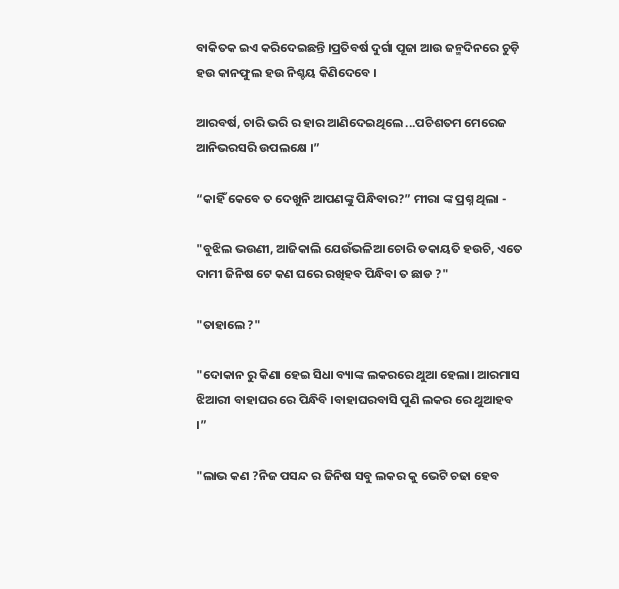ବାକିତକ ଇଏ କରିଦେଇଛନ୍ତି ।ପ୍ରତିବର୍ଷ ଦୁର୍ଗା ପୂଜା ଆଉ ଜନ୍ମଦିନରେ ଚୁଡ଼ି ହଉ କାନଫୁଲ ହଉ ନିଶ୍ଚୟ କିଣିଦେବେ ।

ଆରବର୍ଷ, ଚାରି ଭରି ର ହାର ଆଣିଦେଇଥିଲେ ...ପଚିଶତମ ମେରେଜ ଆନିଭରସରି ଉପଲକ୍ଷେ ।”

“କାହିଁ କେବେ ତ ଦେଖୁନି ଆପଣଙ୍କୁ ପିନ୍ଧିବାର?” ମୀରା ଙ୍କ ପ୍ରଶ୍ନ ଥିଲା -

"ବୁଝିଲ ଭଉଣୀ, ଆଜିକାଲି ଯେଉଁଭଳିଆ ଚୋରି ଡକାୟତି ହଉଚି, ଏତେ ଦାମୀ ଜିନିଷ ଟେ କଣ ଘରେ ରଖିହବ ପିନ୍ଧିବା ତ ଛାଡ ?"

"ତାହାଲେ ?"

"ଦୋକାନ ରୁ କିଣା ହେଇ ସିଧା ବ୍ୟାଙ୍କ ଲକରରେ ଥୁଆ ହେଲା। ଆରମାସ ଝିଆରୀ ବାହାଘର ରେ ପିନ୍ଧିବି ।ବାହାଘରବାସି ପୁଣି ଲକର ରେ ଥୁଆହବ ।”

"ଲାଭ କଣ ?ନିଜ ପସନ୍ଦ ର ଜିନିଷ ସବୁ ଲକର କୁ ଭେଟି ଚଢା ହେବ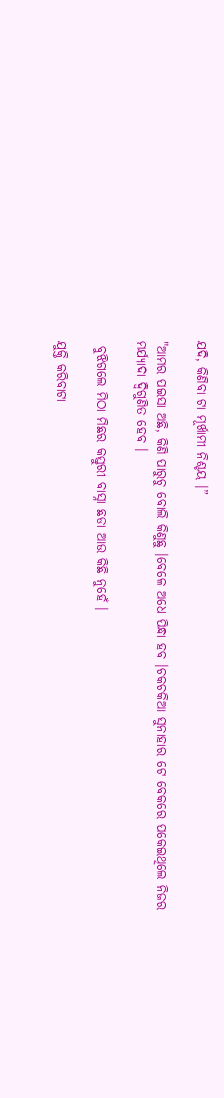ଯଦି, କିଣିବା ଟା ମୂର୍ଖାମୀ ନିଶ୍ଚୟ ।”

"ଆମର ପଇସା ଅଛି, କିଣି ପାରୁଚୁ ବୋଲି କିଣୁଛୁ ।ବେଳେ ଅଧେ ପିନ୍ଧା ହବ ।ଚକଚକିଆ ସୁନାହାର ଟେ ବେକରେ ପକେଇଥିଲେ ନିଜର  ମର୍ଯ୍ୟାଦା ଦ୍ବିଗୁଣିତ ହେବ ।

 ବୁଝିଗଲେ ମିଠା ମିଛର କସ୍ତୁରୀ ବାସ୍ନା ଛଡା ଆଉ କିଛି ନୁହେଁ ।

ଯୁକ୍ତି କରିବାଟା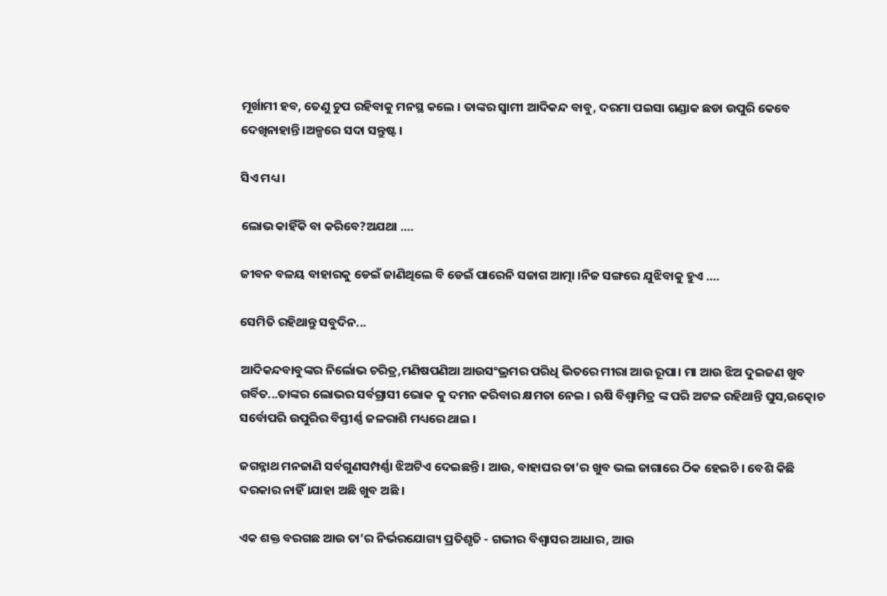ମୂର୍ଖାମୀ ହବ, ତେଣୁ ଚୁପ ରହିବାକୁ ମନସ୍ଥ କଲେ । ତାଙ୍କର ସ୍ୱାମୀ ଆଦିକନ୍ଦ ବାବୁ, ଦରମା ପଇସା ଗଣ୍ଡାକ ଛଡା ଉପୁରି କେବେ ଦେଖିନାହାନ୍ତି ।ଅଳ୍ପରେ ସଦା ସନ୍ତୁଷ୍ଟ ।

ସିଏ ମଧ୍ୟ ।

ଲୋଭ କାହିଁକି ବା କରିବେ?ଅଯଥା ….

ଜୀବନ ବଳୟ ବାହାରକୁ ଡେଇଁ ଜାଣିଥିଲେ ବି ଡେଇଁ ପାରେନି ସଜାଗ ଆତ୍ମା ।ନିଜ ସଙ୍ଗରେ ଯୁଝିବାକୁ ହୁଏ ….

ସେମିତି ରହିଥାନ୍ତୁ ସବୁଦିନ...

ଆଦିକନ୍ଦବାବୁଙ୍କର ନିର୍ଲୋଭ ଚରିତ୍ର,ମଣିଷପଣିଆ ଆଉସଂଭ୍ରମର ପରିଧି ଭିତରେ ମୀରା ଆଉ ରୂପା। ମା ଆଉ ଝିଅ ଦୁଇଜଣ ଖୁବ ଗର୍ବିତ...ତାଙ୍କର ଲୋଭର ସର୍ବଗ୍ରାସୀ ଭୋକ କୁ ଦମନ କରିବାର କ୍ଷମତା ନେଇ । ଋଷି ବିଶ୍ଵାମିତ୍ର ଙ୍କ ପରି ଅଟଳ ରହିଥାନ୍ତି ଘୁସ,ଉତ୍କୋଚ ସର୍ବୋପରି ଉପୁରିର ବିସ୍ତୀର୍ଣ୍ଣ ଜଳରାଶି ମଧ୍ୟରେ ଥାଇ ।

ଜଗନ୍ନାଥ ମନଜାଣି ସର୍ବଗୁଣସମ୍ପର୍ଣ୍ଣା ଝିଅଟିଏ ଦେଇଛନ୍ତି । ଆଉ, ବାହାଘର ତା’ର ଖୁବ ଭଲ ଜାଗାରେ ଠିକ ହେଇଚି । ବେଶି କିଛି ଦରକାର ନାହିଁ ।ଯାହା ଅଛି ଖୁବ ଅଛି ।

ଏକ ଶକ୍ତ ବରଗଛ ଆଉ ତା’ର ନିର୍ଭରଯୋଗ୍ୟ ପ୍ରତିଶୃତି - ଗଭୀର ବିଶ୍ୱାସର ଆଧାର, ଆଉ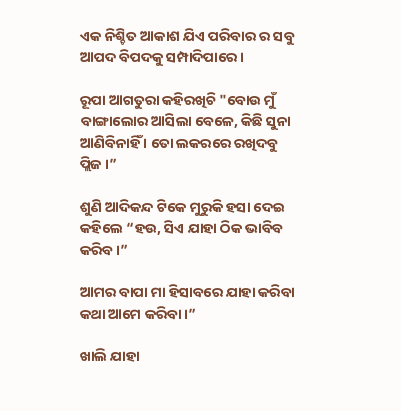ଏକ ନିଶ୍ଚିତ ଆକାଶ ଯିଏ ପରିବାର ର ସବୁ ଆପଦ ବିପଦକୁ ସମ୍ପାଦିପାରେ ।

ରୂପା ଆଗତୁରା କହିରଖିଚି "ବୋଉ ମୁଁ ବାଙ୍ଗାଲୋର ଆସିଲା ବେଳେ, କିଛି ସୁନା ଆଣିବିନାହିଁ । ତୋ ଲକରରେ ରଖିଦବୁ ପ୍ଲିଜ ।”

ଶୁଣି ଆଦିକନ୍ଦ ଟିକେ ମୁରୁକି ହସା ଦେଇ କହିଲେ “ହଉ, ସିଏ ଯାହା ଠିକ ଭାବିବ କରିବ ।”

ଆମର ବାପା ମା ହିସାବରେ ଯାହା କରିବା କଥା ଆମେ କରିବା ।”

ଖାଲି ଯାହା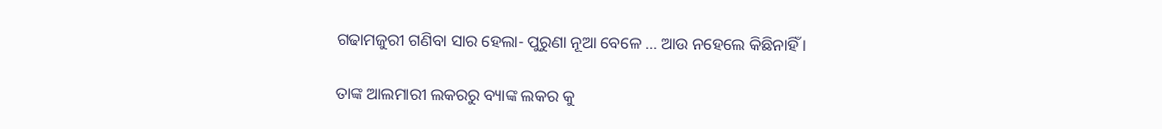ଗଢାମଜୁରୀ ଗଣିବା ସାର ହେଲା- ପୁରୁଣା ନୂଆ ବେଳେ ... ଆଉ ନହେଲେ କିଛିନାହିଁ ।

ତାଙ୍କ ଆଲମାରୀ ଲକରରୁ ବ୍ୟାଙ୍କ ଲକର କୁ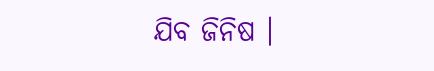ଯିବ ଜିନିଷ ।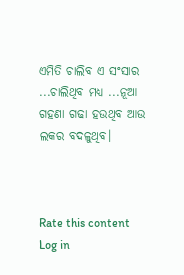ଏମିତି ଚାଲିବ ଏ ସଂସାର ...ଚାଲିଥିବ ମଧ୍ୟ ...ନୂଆ ଗହଣା ଗଢା ହଉଥିବ ଆଉ ଲକର ବଦଳୁଥିବ।



Rate this content
Log in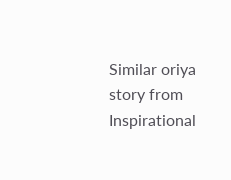Similar oriya story from Inspirational